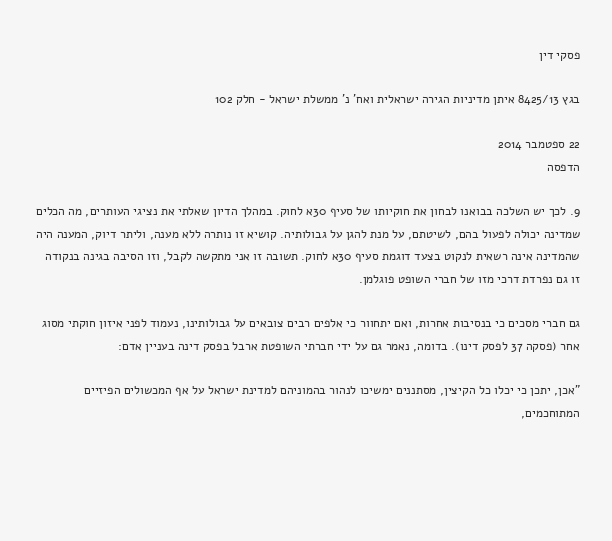פסקי דין

בגץ 8425/13 איתן מדיניות הגירה ישראלית ואח' נ' ממשלת ישראל - חלק 102

22 ספטמבר 2014
הדפסה

9. לכך יש השלכה בבואנו לבחון את חוקיותו של סעיף 30א לחוק. במהלך הדיון שאלתי את נציגי העותרים, מה הכלים שמדינה יכולה לפעול בהם, לשיטתם, על מנת להגן על גבולותיה. קושיא זו נותרה ללא מענה, וליתר דיוק, המענה היה שהמדינה אינה רשאית לנקוט בצעד דוגמת סעיף 30א לחוק. תשובה זו אני מתקשה לקבל, וזו הסיבה בגינה בנקודה זו גם נפרדת דרכי מזו של חברי השופט פוגלמן.

גם חברי מסכים כי בנסיבות אחרות, ואם יתחוור כי אלפים רבים צובאים על גבולותינו, נעמוד לפני איזון חוקתי מסוג אחר (פסקה 37 לפסק דינו). בדומה, נאמר גם על ידי חברתי השופטת ארבל בפסק דינה בעניין אדם:

"אכן, יתכן כי יכלו כל הקיצין, מסתננים ימשיכו לנהור בהמוניהם למדינת ישראל על אף המכשולים הפיזיים המתוחכמים,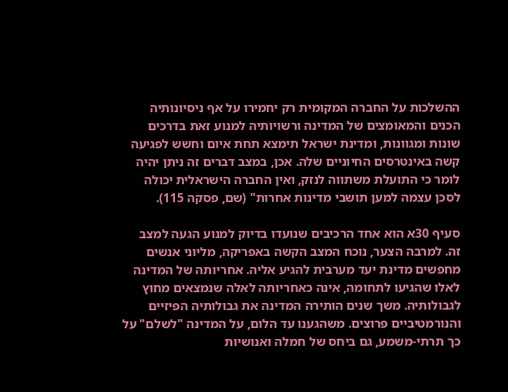ההשלכות על החברה המקומית רק יחמירו על אף ניסיונותיה הכנים והמאומצים של המדינה ורשויותיה למנוע זאת בדרכים שונות ומגוונות, ומדינת ישראל תימצא תחת איום וחשש לפגיעה קשה באינטרסים החיוניים שלה. אכן, במצב דברים זה ניתן יהיה לומר כי התועלת משתווה לנזק, ואין החברה הישראלית יכולה לסכן עצמה למען תושבי מדינות אחרות" (שם, פסקה 115).

סעיף 30א הוא אחד הרכיבים שנועדו בדיוק למנוע הגעה למצב זה. למרבה הצער, נוכח המצב הקשה באפריקה, מליוני אנשים מחפשים מדינת יעד מערבית להגיע אליה. אחריותה של המדינה לאלו שהגיעו לתחומה, אינה כאחריותה לאלה שנמצאים מחוץ לגבולותיה. משך שנים הותירה המדינה את גבולותיה הפיזיים והנורמטיביים פרוצים. משהגענו עד הלום, על המדינה "לשלם" על כך תרתי-משמע, גם ביחס של חמלה ואנושיות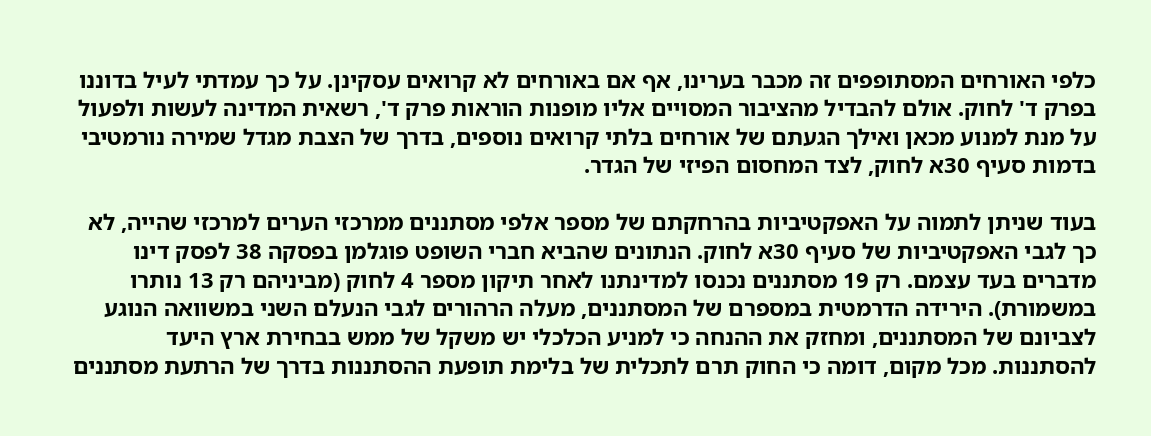כלפי האורחים המסתופפים זה מכבר בערינו, אף אם באורחים לא קרואים עסקינן. על כך עמדתי לעיל בדוננו בפרק ד' לחוק. אולם להבדיל מהציבור המסויים אליו מופנות הוראות פרק ד', רשאית המדינה לעשות ולפעול על מנת למנוע מכאן ואילך הגעתם של אורחים בלתי קרואים נוספים, בדרך של הצבת מגדל שמירה נורמטיבי בדמות סעיף 30א לחוק, לצד המחסום הפיזי של הגדר.

בעוד שניתן לתמוה על האפקטיביות בהרחקתם של מספר אלפי מסתננים ממרכזי הערים למרכזי שהייה, לא כך לגבי האפקטיביות של סעיף 30א לחוק. הנתונים שהביא חברי השופט פוגלמן בפסקה 38 לפסק דינו מדברים בעד עצמם. רק 19 מסתננים נכנסו למדינתנו לאחר תיקון מספר 4 לחוק (מביניהם רק 13 נותרו במשמורת). הירידה הדרמטית במספרם של המסתננים, מעלה הרהורים לגבי הנעלם השני במשוואה הנוגע לצביונם של המסתננים, ומחזק את ההנחה כי למניע הכלכלי יש משקל של ממש בבחירת ארץ היעד להסתננות. מכל מקום, דומה כי החוק תרם לתכלית של בלימת תופעת ההסתננות בדרך של הרתעת מסתננים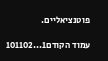פוטנציאליים.

עמוד הקודם1...101102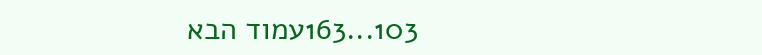103...163עמוד הבא